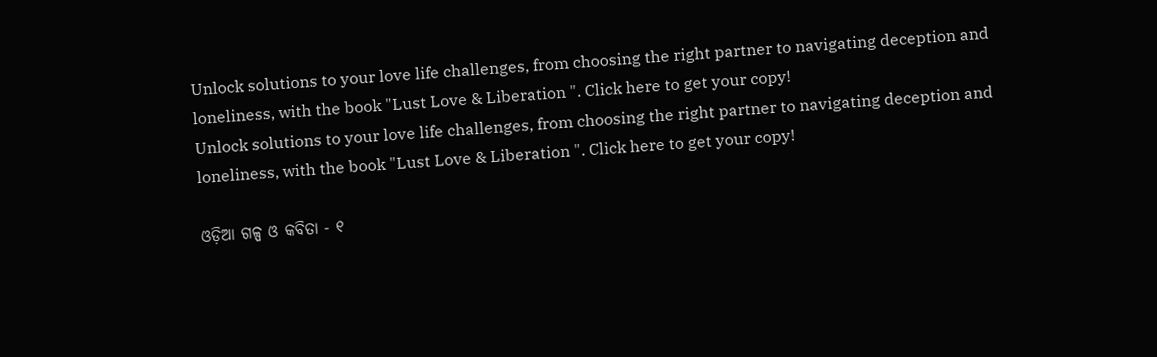Unlock solutions to your love life challenges, from choosing the right partner to navigating deception and loneliness, with the book "Lust Love & Liberation ". Click here to get your copy!
Unlock solutions to your love life challenges, from choosing the right partner to navigating deception and loneliness, with the book "Lust Love & Liberation ". Click here to get your copy!

ଓଡ଼ିଆ ଗଳ୍ପ ଓ କବିତା - ୧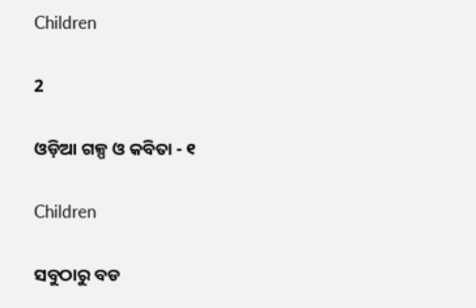Children

2

ଓଡ଼ିଆ ଗଳ୍ପ ଓ କବିତା - ୧

Children

ସବୁଠାରୁ ବଡ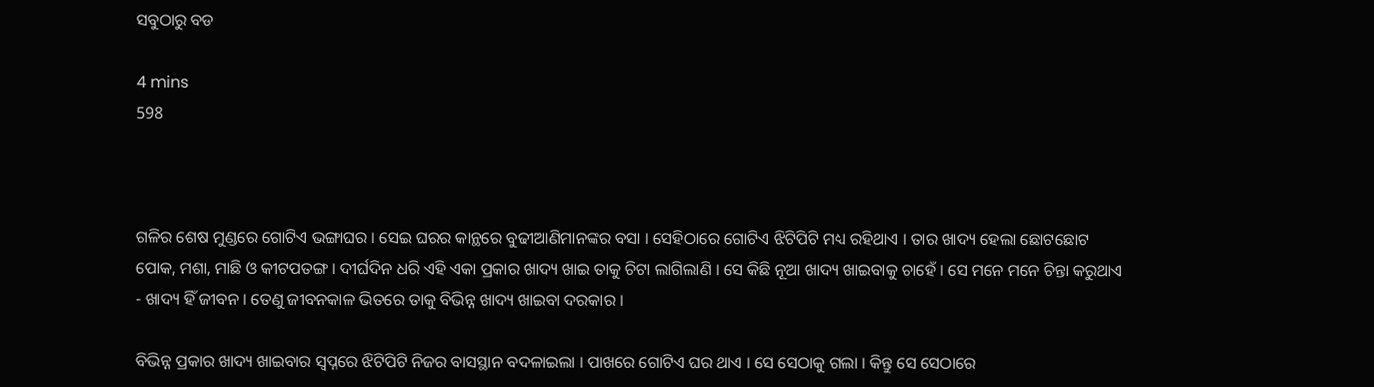ସବୁଠାରୁ ବଡ

4 mins
598



ଗଳିର ଶେଷ ମୁଣ୍ଡରେ ଗୋଟିଏ ଭଙ୍ଗାଘର । ସେଇ ଘରର କାନ୍ଥରେ ବୁଢୀଆଣିମାନଙ୍କର ବସା । ସେହିଠାରେ ଗୋଟିଏ ଝିଟିପିଟି ମଧ୍ୟ ରହିଥାଏ । ତାର ଖାଦ୍ୟ ହେଲା ଛୋଟଛୋଟ ପୋକ, ମଶା, ମାଛି ଓ କୀଟପତଙ୍ଗ । ଦୀର୍ଘଦିନ ଧରି ଏହି ଏକା ପ୍ରକାର ଖାଦ୍ୟ ଖାଇ ତାକୁ ଚିଟା ଲାଗିଲାଣି । ସେ କିଛି ନୂଆ ଖାଦ୍ୟ ଖାଇବାକୁ ଚାହେଁ । ସେ ମନେ ମନେ ଚିନ୍ତା କରୁଥାଏ - ଖାଦ୍ୟ ହିଁ ଜୀବନ । ତେଣୁ ଜୀବନକାଳ ଭିତରେ ତାକୁ ବିଭିନ୍ନ ଖାଦ୍ୟ ଖାଇବା ଦରକାର ।

ବିଭିନ୍ନ ପ୍ରକାର ଖାଦ୍ୟ ଖାଇବାର ସ୍ୱପ୍ନରେ ଝିଟିପିଟି ନିଜର ବାସସ୍ଥାନ ବଦଳାଇଲା । ପାଖରେ ଗୋଟିଏ ଘର ଥାଏ । ସେ ସେଠାକୁ ଗଲା । କିନ୍ତୁ ସେ ସେଠାରେ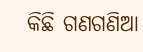କିଛି ଗଣଗଣିଆ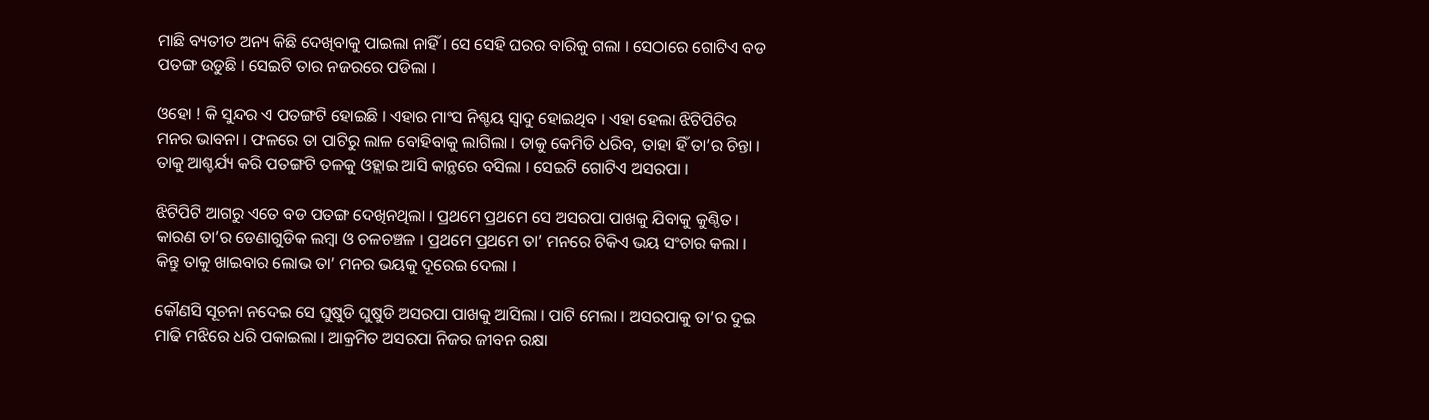ମାଛି ବ୍ୟତୀତ ଅନ୍ୟ କିଛି ଦେଖିବାକୁ ପାଇଲା ନାହିଁ । ସେ ସେହି ଘରର ବାରିକୁ ଗଲା । ସେଠାରେ ଗୋଟିଏ ବଡ ପତଙ୍ଗ ଉଡୁଛି । ସେଇଟି ତାର ନଜରରେ ପଡିଲା ।

ଓହୋ ! କି ସୁନ୍ଦର ଏ ପତଙ୍ଗଟି ହୋଇଛି । ଏହାର ମାଂସ ନିଶ୍ଚୟ ସ୍ୱାଦୁ ହୋଇଥିବ । ଏହା ହେଲା ଝିଟିପିଟିର ମନର ଭାବନା । ଫଳରେ ତା ପାଟିରୁ ଲାଳ ବୋହିବାକୁ ଲାଗିଲା । ତାକୁ କେମିତି ଧରିବ, ତାହା ହିଁ ତା’ର ଚିନ୍ତା । ତାକୁ ଆଶ୍ଚର୍ଯ୍ୟ କରି ପତଙ୍ଗଟି ତଳକୁ ଓହ୍ଲାଇ ଆସି କାନ୍ଥରେ ବସିଲା । ସେଇଟି ଗୋଟିଏ ଅସରପା ।

ଝିଟିପିଟି ଆଗରୁ ଏତେ ବଡ ପତଙ୍ଗ ଦେଖିନଥିଲା । ପ୍ରଥମେ ପ୍ରଥମେ ସେ ଅସରପା ପାଖକୁ ଯିବାକୁ କୁଣ୍ଠିତ । କାରଣ ତା’ର ଡେଣାଗୁଡିକ ଲମ୍ବା ଓ ଚଳଚଞ୍ଚଳ । ପ୍ରଥମେ ପ୍ରଥମେ ତା’ ମନରେ ଟିକିଏ ଭୟ ସଂଚାର କଲା । କିନ୍ତୁ ତାକୁ ଖାଇବାର ଲୋଭ ତା’ ମନର ଭୟକୁ ଦୂରେଇ ଦେଲା ।

କୌଣସି ସୂଚନା ନଦେଇ ସେ ଘୁଷୁଡି ଘୁଷୁଡି ଅସରପା ପାଖକୁ ଆସିଲା । ପାଟି ମେଲା । ଅସରପାକୁ ତା’ର ଦୁଇ ମାଢି ମଝିରେ ଧରି ପକାଇଲା । ଆକ୍ରମିତ ଅସରପା ନିଜର ଜୀବନ ରକ୍ଷା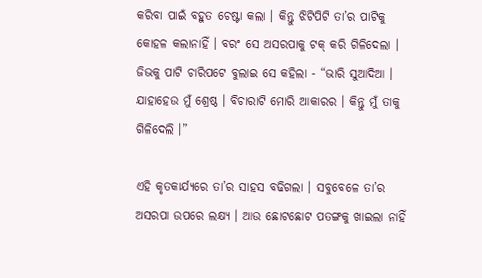କରିବା ପାଇଁ ବହୁତ ଚେଷ୍ଟା କଲା । କିନ୍ତୁ ଝିଟିପିଟି ତା’ର ପାଟିକୁ କୋହଳ କଲାନାହିଁ । ବରଂ ସେ ଅସରପାକୁ ଟକ୍ କରି ଗିଳିଦେଲା । ଜିଭକୁ ପାଟି ଚାରିପଟେ ବୁଲାଇ ସେ କହିଲା - “ଭାରି ସୁଆଦିଆ । ଯାହାହେଉ ମୁଁ ଶ୍ରେଷ୍ଠ । ବିଚାରାଟି ମୋରି ଆକାରର । କିନ୍ତୁ ମୁଁ ତାକୁ ଗିଳିଦେଲି ।”

ଏହି କୃତକାର୍ଯ୍ୟରେ ତା’ର ସାହସ ବଢିଗଲା । ସବୁବେଳେ ତା’ର ଅସରପା ଉପରେ ଲକ୍ଷ୍ୟ । ଆଉ ଛୋଟଛୋଟ ପତଙ୍ଗକୁ ଖାଇଲା ନାହିଁ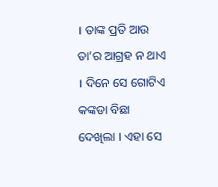। ତାଙ୍କ ପ୍ରତି ଆଉ ତା’ର ଆଗ୍ରହ ନ ଥାଏ । ଦିନେ ସେ ଗୋଟିଏ କଙ୍କଡା ବିଛା ଦେଖିଲା । ଏହା ସେ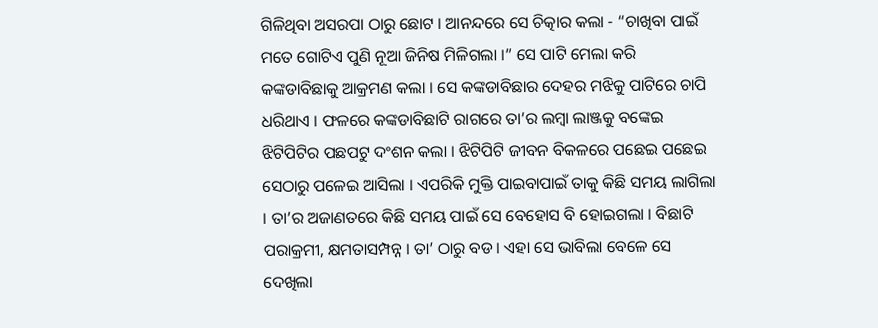ଗିଳିଥିବା ଅସରପା ଠାରୁ ଛୋଟ । ଆନନ୍ଦରେ ସେ ଚିତ୍କାର କଲା - “ଚାଖିବା ପାଇଁ ମତେ ଗୋଟିଏ ପୁଣି ନୂଆ ଜିନିଷ ମିଳିଗଲା ।” ସେ ପାଟି ମେଲା କରି କଙ୍କଡାବିଛାକୁ ଆକ୍ରମଣ କଲା । ସେ କଙ୍କଡାବିଛାର ଦେହର ମଝିକୁ ପାଟିରେ ଚାପି ଧରିଥାଏ । ଫଳରେ କଙ୍କଡାବିଛାଟି ରାଗରେ ତା’ର ଲମ୍ବା ଲାଞ୍ଜକୁ ବଙ୍କେଇ ଝିଟିପିଟିର ପଛପଟୁ ଦଂଶନ କଲା । ଝିଟିପିଟି ଜୀବନ ବିକଳରେ ପଛେଇ ପଛେଇ ସେଠାରୁ ପଳେଇ ଆସିଲା । ଏପରିକି ମୁକ୍ତି ପାଇବାପାଇଁ ତାକୁ କିଛି ସମୟ ଲାଗିଲା । ତା’ର ଅଜାଣତରେ କିଛି ସମୟ ପାଇଁ ସେ ବେହୋସ ବି ହୋଇଗଲା । ବିଛାଟି ପରାକ୍ରମୀ, କ୍ଷମତାସମ୍ପନ୍ନ । ତା’ ଠାରୁ ବଡ । ଏହା ସେ ଭାବିଲା ବେଳେ ସେ ଦେଖିଲା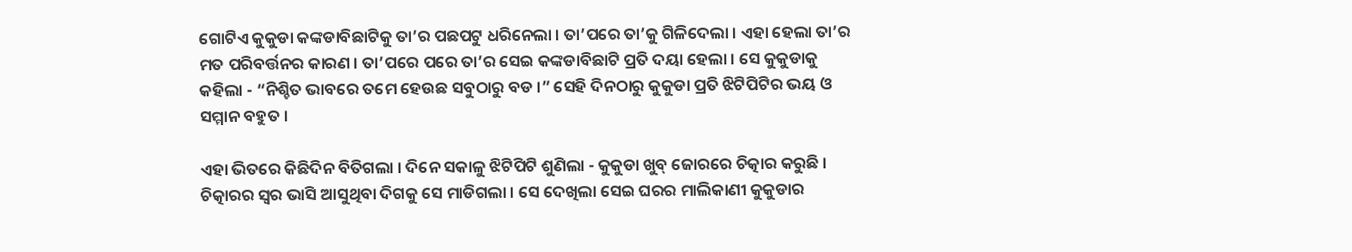ଗୋଟିଏ କୁକୁଡା କଙ୍କଡାବିଛାଟିକୁ ତା’ର ପଛପଟୁ ଧରିନେଲା । ତା’ପରେ ତା’କୁ ଗିଳିଦେଲା । ଏହା ହେଲା ତା’ର ମତ ପରିବର୍ତ୍ତନର କାରଣ । ତା’ପରେ ପରେ ତା’ର ସେଇ କଙ୍କଡାବିଛାଟି ପ୍ରତି ଦୟା ହେଲା । ସେ କୁକୁଡାକୁ କହିଲା - “ନିଶ୍ଚିତ ଭାବରେ ତମେ ହେଉଛ ସବୁଠାରୁ ବଡ ।” ସେହି ଦିନଠାରୁ କୁକୁଡା ପ୍ରତି ଝିଟିପିଟିର ଭୟ ଓ ସମ୍ମାନ ବହୁତ ।

ଏହା ଭିତରେ କିଛିଦିନ ବିତିଗଲା । ଦିନେ ସକାଳୁ ଝିଟିପିଟି ଶୁଣିଲା - କୁକୁଡା ଖୁବ୍ ଜୋରରେ ଚିତ୍କାର କରୁଛି । ଚିତ୍କାରର ସ୍ୱର ଭାସି ଆସୁଥିବା ଦିଗକୁ ସେ ମାଡିଗଲା । ସେ ଦେଖିଲା ସେଇ ଘରର ମାଲିକାଣୀ କୁକୁଡାର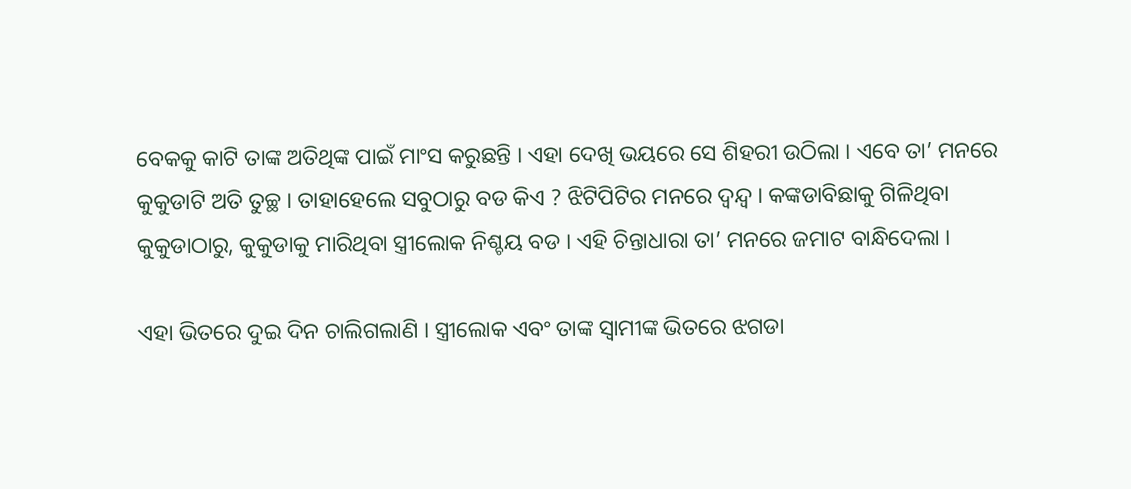ବେକକୁ କାଟି ତାଙ୍କ ଅତିଥିଙ୍କ ପାଇଁ ମାଂସ କରୁଛନ୍ତି । ଏହା ଦେଖି ଭୟରେ ସେ ଶିହରୀ ଉଠିଲା । ଏବେ ତା’ ମନରେ କୁକୁଡାଟି ଅତି ତୁଚ୍ଛ । ତାହାହେଲେ ସବୁଠାରୁ ବଡ କିଏ ? ଝିଟିପିଟିର ମନରେ ଦ୍ୱନ୍ଦ୍ୱ । କଙ୍କଡାବିଛାକୁ ଗିଳିଥିବା କୁକୁଡାଠାରୁ, କୁକୁଡାକୁ ମାରିଥିବା ସ୍ତ୍ରୀଲୋକ ନିଶ୍ଚୟ ବଡ । ଏହି ଚିନ୍ତାଧାରା ତା’ ମନରେ ଜମାଟ ବାନ୍ଧିଦେଲା ।

ଏହା ଭିତରେ ଦୁଇ ଦିନ ଚାଲିଗଲାଣି । ସ୍ତ୍ରୀଲୋକ ଏବଂ ତାଙ୍କ ସ୍ୱାମୀଙ୍କ ଭିତରେ ଝଗଡା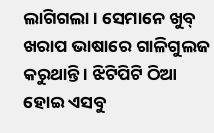ଲାଗିଗଲା । ସେମାନେ ଖୁବ୍ ଖରାପ ଭାଷାରେ ଗାଳିଗୁଲଜ କରୁଥାନ୍ତି । ଝିଟିପିଟି ଠିଆ ହୋଇ ଏସବୁ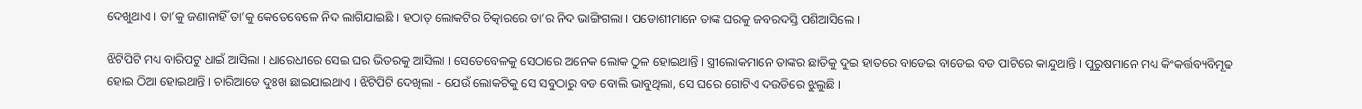ଦେଖୁଥାଏ । ତା’କୁ ଜଣାନାହିଁ ତା’କୁ କେତେବେଳେ ନିଦ ଲାଗିଯାଇଛି । ହଠାତ୍ ଲୋକଟିର ଚିତ୍କାରରେ ତା’ର ନିଦ ଭାଙ୍ଗିଗଲା । ପଡୋଶୀମାନେ ତାଙ୍କ ଘରକୁ ଜବରଦସ୍ତି ପଶିଆସିଲେ ।

ଝିଟିପିଟି ମଧ୍ୟ ବାରିପଟୁ ଧାଇଁ ଆସିଲା । ଧାରେଧୀରେ ସେଇ ଘର ଭିତରକୁ ଆସିଲା । ସେତେବେଳକୁ ସେଠାରେ ଅନେକ ଲୋକ ଠୁଳ ହୋଇଥାନ୍ତି । ସ୍ତ୍ରୀଲୋକମାନେ ତାଙ୍କର ଛାତିକୁ ଦୁଇ ହାତରେ ବାଡେଇ ବାଡେଇ ବଡ ପାଟିରେ କାନ୍ଦୁଥାନ୍ତି । ପୁରୁଷମାନେ ମଧ୍ୟ କିଂକର୍ତ୍ତବ୍ୟବିମୂଢ ହୋଇ ଠିଆ ହୋଇଥାନ୍ତି । ଚାରିଆଡେ ଦୁଃଖ ଛାଇଯାଇଥାଏ । ଝିଟିପିଟି ଦେଖିଲା - ଯେଉଁ ଲୋକଟିକୁ ସେ ସବୁଠାରୁ ବଡ ବୋଲି ଭାବୁଥିଲା, ସେ ଘରେ ଗୋଟିଏ ଦଉଡିରେ ଝୁଲୁଛି ।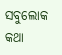ସବୁଲୋକ କଥା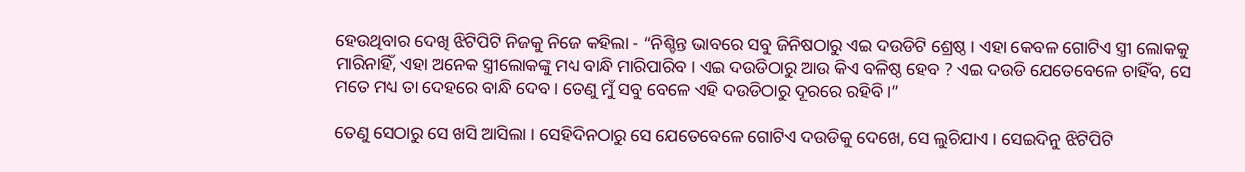ହେଉଥିବାର ଦେଖି ଝିଟିପିଟି ନିଜକୁ ନିଜେ କହିଲା - “ନିଶ୍ଚିନ୍ତ ଭାବରେ ସବୁ ଜିନିଷଠାରୁ ଏଇ ଦଉଡିଟି ଶ୍ରେଷ୍ଠ । ଏହା କେବଳ ଗୋଟିଏ ସ୍ତ୍ରୀ ଲୋକକୁ ମାରିନାହିଁ, ଏହା ଅନେକ ସ୍ତ୍ରୀଲୋକଙ୍କୁ ମଧ୍ୟ ବାନ୍ଧି ମାରିପାରିବ । ଏଇ ଦଉଡିଠାରୁ ଆଉ କିଏ ବଳିଷ୍ଠ ହେବ ? ଏଇ ଦଉଡି ଯେତେବେଳେ ଚାହିଁବ, ସେ ମତେ ମଧ୍ୟ ତା ଦେହରେ ବାନ୍ଧି ଦେବ । ତେଣୁ ମୁଁ ସବୁ ବେଳେ ଏହି ଦଉଡିଠାରୁ ଦୂରରେ ରହିବି ।”

ତେଣୁ ସେଠାରୁ ସେ ଖସି ଆସିଲା । ସେହିଦିନଠାରୁ ସେ ଯେତେବେଳେ ଗୋଟିଏ ଦଉଡିକୁ ଦେଖେ, ସେ ଲୁଚିଯାଏ । ସେଇଦିନୁ ଝିଟିପିଟି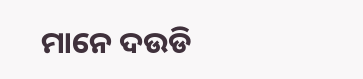ମାନେ ଦଉଡି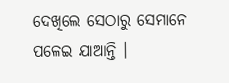ଦେଖିଲେ ସେଠାରୁ ସେମାନେ ପଳେଇ ଯାଆନ୍ତି ।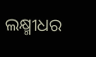ଲକ୍ଷ୍ମୀଧର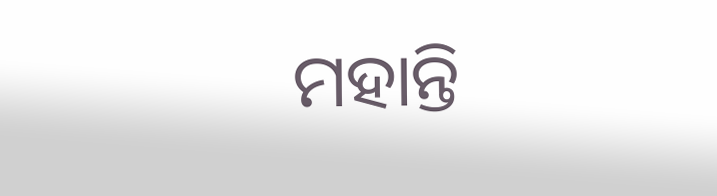ମହାନ୍ତି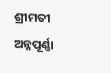ଶ୍ରୀମତୀ ଅନ୍ନପୂର୍ଣ୍ଣା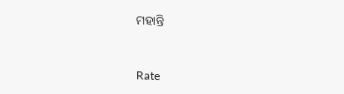ମହାନ୍ତି


Rate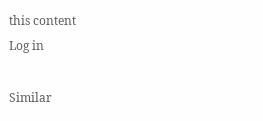this content
Log in

Similar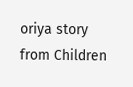oriya story from Children